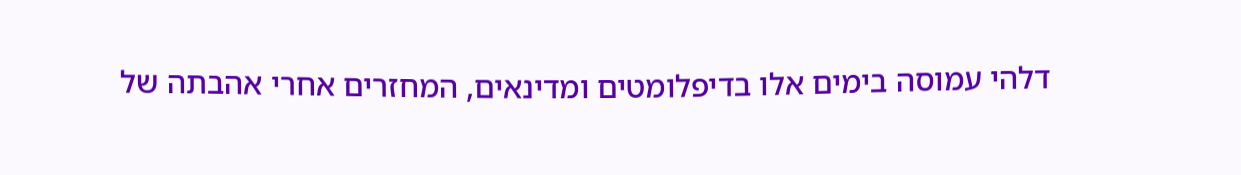דלהי עמוסה בימים אלו בדיפלומטים ומדינאים, המחזרים אחרי אהבתה של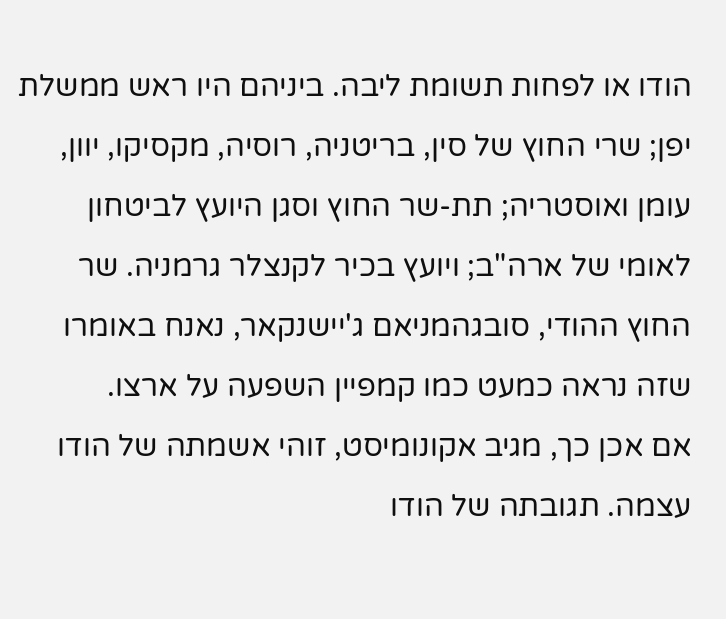הודו או לפחות תשומת ליבה. ביניהם היו ראש ממשלת יפן; שרי החוץ של סין, בריטניה, רוסיה, מקסיקו, יוון, עומן ואוסטריה; תת-שר החוץ וסגן היועץ לביטחון לאומי של ארה"ב; ויועץ בכיר לקנצלר גרמניה. שר החוץ ההודי, סובגהמניאם ג'יישנקאר, נאנח באומרו שזה נראה כמעט כמו קמפיין השפעה על ארצו.
אם אכן כך, מגיב אקונומיסט, זוהי אשמתה של הודו עצמה. תגובתה של הודו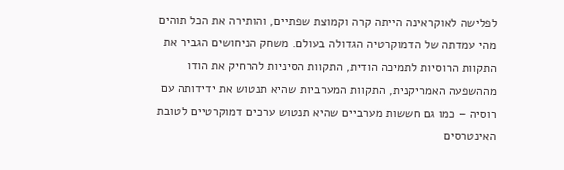לפלישה לאוקראינה הייתה קרה וקמוצת שפתיים, והותירה את הכל תוהים מהי עמדתה של הדמוקרטיה הגדולה בעולם. משחק הניחושים הגביר את התקוות הרוסיות לתמיכה הודית, התקוות הסיניות להרחיק את הודו מההשפעה האמריקנית, התקוות המערביות שהיא תנטוש את ידידותה עם רוסיה – כמו גם חששות מערביים שהיא תנטוש ערכים דמוקרטיים לטובת האינטרסים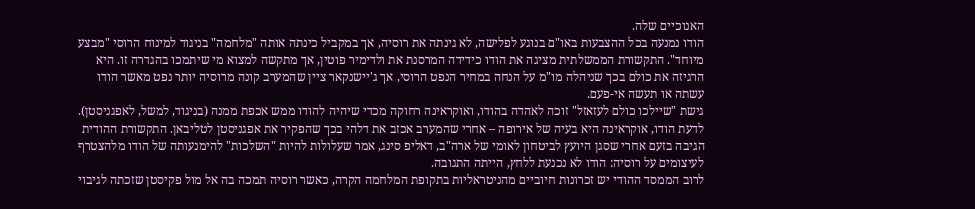האנוכיים שלה.
הודו נמנעה בכל ההצבעות באו"ם בנוגע לפלישה, לא גינתה את רוסיה, אך במקביל כינתה אותה "מלחמה" בניגוד למינוח הרוסי "מבצע מיוחד". התקשורת הממשלתית מציגה את הודו כידידה המרסנת את ולדימיר פוטין, אך מתקשה למצוא מי שיתמכו בהגדרה זו. היא הרגיזה את כולם בכך שניהלה מו"מ על הנחה במחיר הנפט הרוסי, אך ג'יישנקאר ציין שהמערב קונה מרוסיה יותר נפט מאשר הודו עשתה או תעשה אי-פעם.
גישת "שיילכו כולם לעזאזל" זוכה לאהדה בהודו, ואוקראינה רחוקה מכדי שיהיה להודו ממש אכפת ממנה (בניגוד, למשל, לאפגניסטן). לדעת הודו, אוקראינה היא בעיה של אירופה – אחרי שהמערב אכזב את דלהי בכך שהפקיר את אפגניסטן לטליבאן. התקשורת ההודית הגיבה בזעם אחרי שסגן היועץ לביטחון לאומי של ארה"ב, דאליפ סינג, אמר שעלולות להיות "השלכות" להימנעותה של הודו מלהצטרף לעיצומים על רוסיה: הודו לא נכנעת ללחץ, הייתה התגובה.
לרוב הממסד ההודי יש זכרונות חיוביים מהניטראליות בתקופת המלחמה הקרה, כאשר רוסיה תמכה בה אל מול פקיסטן שזכתה לגיבוי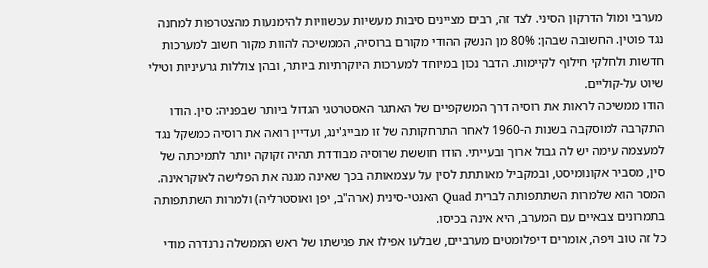מערבי ומול הדרקון הסיני. לצד זה, רבים מציינים סיבות מעשיות עכשוויות להימנעות מהצטרפות למחנה נגד פוטין. החשובה שבהן: 80% מן הנשק ההודי מקורם ברוסיה, הממשיכה להוות מקור חשוב למערכות חדשות ולחלקי חילוף לקיימות. הדבר נכון במיוחד למערכות היוקרתיות ביותר, ובהן צוללות גרעיניות וטילי שיוט על-קוליים.
הודו ממשיכה לראות את רוסיה דרך המשקפיים של האתגר האסטרטגי הגדול ביותר שבפניה: סין. הודו התקרבה למוסקבה בשנות ה-1960 לאחר התרחקותה של זו מבייג'ינג, ועדיין רואה את רוסיה כמשקל נגד למעצמה עימה יש לה גבול ארוך ובעייתי. הודו חוששת שרוסיה מבודדת תהיה זקוקה יותר לתמיכתה של סין, מסביר אקונומיסט, ובמקביל מאותתת לסין על עצמאותה בכך שאינה מגנה את הפלישה לאוקראינה. המסר הוא שלמרות השתתפותה לברית Quad האנטי-סינית (ארה"ב, יפן ואוסטרליה) ולמרות השתתפותה בתמרונים צבאיים עם המערב, היא אינה בכיסו.
כל זה טוב ויפה, אומרים דיפלומטים מערביים, שבלעו אפילו את פגישתו של ראש הממשלה נרנדרה מודי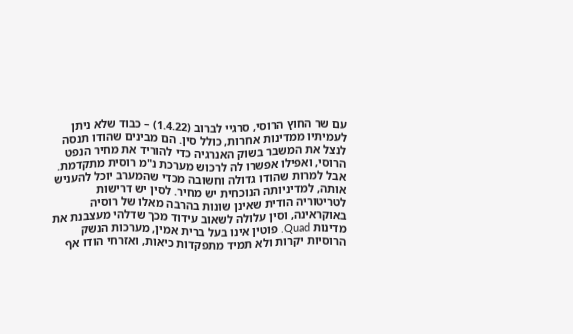עם שר החוץ הרוסי, סרגיי לברוב (1.4.22) – כבוד שלא ניתן לעמיתיו ממדינות אחרות, כולל סין. הם מבינים שהודו תנסה לנצל את המשבר בשוק האנרגיה כדי להוריד את מחיר הנפט הרוסי, ואפילו אפשרו לה לרכוש מערכת נ"מ רוסית מתקדמת.
אבל למרות שהודו גדולה וחשובה מכדי שהמערב יוכל להעניש אותה, למדיניותה הנוכחית יש מחיר. לסין יש דרישות לטריטוריה הודית שאינן שונות בהרבה מאלו של רוסיה באוקראינה, וסין עלולה לשאוב עידוד מכך שדלהי מעצבנת את מדינות Quad. פוטין אינו בעל ברית אמין, מערכות הנשק הרוסיות יקרות ולא תמיד מתפקדות כיאות, ואזרחי הודו אף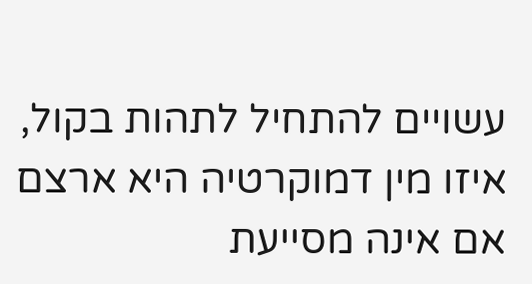עשויים להתחיל לתהות בקול, איזו מין דמוקרטיה היא ארצם אם אינה מסייעת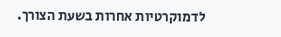לדמוקרטיות אחרות בשעת הצורך.